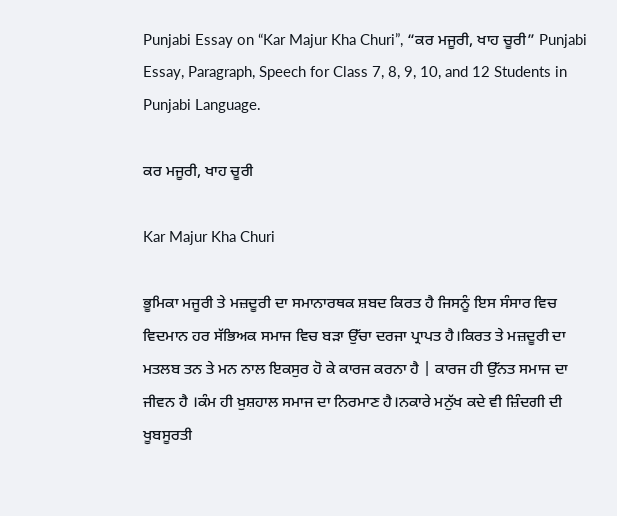Punjabi Essay on “Kar Majur Kha Churi”, “ਕਰ ਮਜੂਰੀ, ਖਾਹ ਚੂਰੀ” Punjabi Essay, Paragraph, Speech for Class 7, 8, 9, 10, and 12 Students in Punjabi Language.

ਕਰ ਮਜੂਰੀ, ਖਾਹ ਚੂਰੀ

Kar Majur Kha Churi

ਭੂਮਿਕਾ ਮਜੂਰੀ ਤੇ ਮਜ਼ਦੂਰੀ ਦਾ ਸਮਾਨਾਰਥਕ ਸ਼ਬਦ ਕਿਰਤ ਹੈ ਜਿਸਨੂੰ ਇਸ ਸੰਸਾਰ ਵਿਚ ਵਿਦਮਾਨ ਹਰ ਸੱਭਿਅਕ ਸਮਾਜ ਵਿਚ ਬੜਾ ਉੱਚਾ ਦਰਜਾ ਪ੍ਰਾਪਤ ਹੈ।ਕਿਰਤ ਤੇ ਮਜ਼ਦੂਰੀ ਦਾ ਮਤਲਬ ਤਨ ਤੇ ਮਨ ਨਾਲ ਇਕਸੁਰ ਹੋ ਕੇ ਕਾਰਜ ਕਰਨਾ ਹੈ | ਕਾਰਜ ਹੀ ਉੱਨਤ ਸਮਾਜ ਦਾ ਜੀਵਨ ਹੈ ।ਕੰਮ ਹੀ ਖ਼ੁਸ਼ਹਾਲ ਸਮਾਜ ਦਾ ਨਿਰਮਾਣ ਹੈ।ਨਕਾਰੇ ਮਨੁੱਖ ਕਦੇ ਵੀ ਜ਼ਿੰਦਗੀ ਦੀ ਖੂਬਸੂਰਤੀ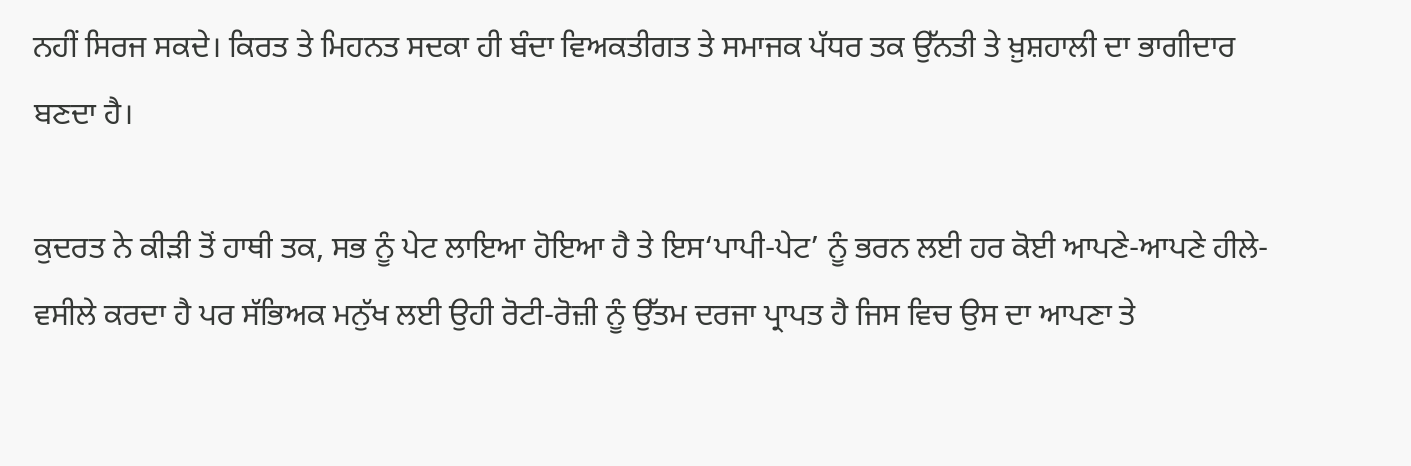ਨਹੀਂ ਸਿਰਜ ਸਕਦੇ। ਕਿਰਤ ਤੇ ਮਿਹਨਤ ਸਦਕਾ ਹੀ ਬੰਦਾ ਵਿਅਕਤੀਗਤ ਤੇ ਸਮਾਜਕ ਪੱਧਰ ਤਕ ਉੱਨਤੀ ਤੇ ਖ਼ੁਸ਼ਹਾਲੀ ਦਾ ਭਾਗੀਦਾਰ ਬਣਦਾ ਹੈ।

ਕੁਦਰਤ ਨੇ ਕੀੜੀ ਤੋਂ ਹਾਥੀ ਤਕ, ਸਭ ਨੂੰ ਪੇਟ ਲਾਇਆ ਹੋਇਆ ਹੈ ਤੇ ਇਸ‘ਪਾਪੀ-ਪੇਟ’ ਨੂੰ ਭਰਨ ਲਈ ਹਰ ਕੋਈ ਆਪਣੇ-ਆਪਣੇ ਹੀਲੇ-ਵਸੀਲੇ ਕਰਦਾ ਹੈ ਪਰ ਸੱਭਿਅਕ ਮਨੁੱਖ ਲਈ ਉਹੀ ਰੋਟੀ-ਰੋਜ਼ੀ ਨੂੰ ਉੱਤਮ ਦਰਜਾ ਪ੍ਰਾਪਤ ਹੈ ਜਿਸ ਵਿਚ ਉਸ ਦਾ ਆਪਣਾ ਤੇ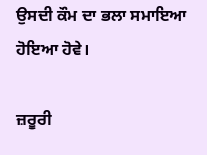ਉਸਦੀ ਕੌਮ ਦਾ ਭਲਾ ਸਮਾਇਆ ਹੋਇਆ ਹੋਵੇ।

ਜ਼ਰੂਰੀ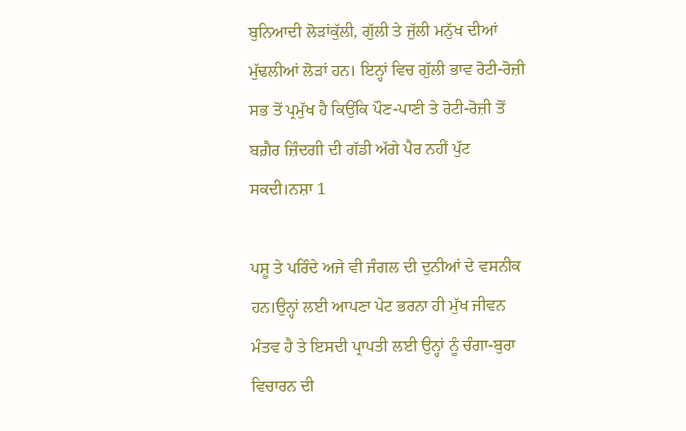ਬੁਨਿਆਦੀ ਲੋੜਾਂਕੁੱਲੀ, ਗੁੱਲੀ ਤੇ ਜੁੱਲੀ ਮਨੁੱਖ ਦੀਆਂ ਮੁੱਢਲੀਆਂ ਲੋੜਾਂ ਹਨ। ਇਨ੍ਹਾਂ ਵਿਚ ਗੁੱਲੀ ਭਾਵ ਰੋਟੀ-ਰੋਜ਼ੀ ਸਭ ਤੋਂ ਪ੍ਰਮੁੱਖ ਹੈ ਕਿਉਂਕਿ ਪੌਣ-ਪਾਣੀ ਤੇ ਰੋਟੀ-ਰੋਜ਼ੀ ਤੋਂ ਬਗ਼ੈਰ ਜ਼ਿੰਦਗੀ ਦੀ ਗੱਡੀ ਅੱਗੇ ਪੈਰ ਨਹੀਂ ਪੁੱਟ ਸਕਦੀ।ਨਸ਼ਾ 1

ਪਸ਼ੂ ਤੇ ਪਰਿੰਦੇ ਅਜੇ ਵੀ ਜੰਗਲ ਦੀ ਦੁਨੀਆਂ ਦੇ ਵਸਨੀਕ ਹਨ।ਉਨ੍ਹਾਂ ਲਈ ਆਪਣਾ ਪੇਟ ਭਰਨਾ ਹੀ ਮੁੱਖ ਜੀਵਨ ਮੰਤਵ ਹੈ ਤੇ ਇਸਦੀ ਪ੍ਰਾਪਤੀ ਲਈ ਉਨ੍ਹਾਂ ਨੂੰ ਚੰਗਾ-ਬੁਰਾ ਵਿਚਾਰਨ ਦੀ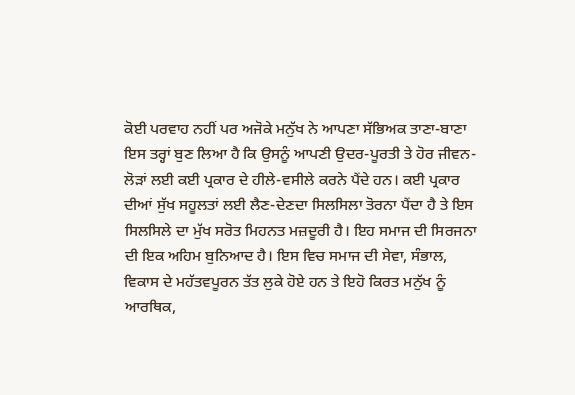ਕੋਈ ਪਰਵਾਹ ਨਹੀਂ ਪਰ ਅਜੋਕੇ ਮਨੁੱਖ ਨੇ ਆਪਣਾ ਸੱਭਿਅਕ ਤਾਣਾ-ਬਾਣਾ ਇਸ ਤਰ੍ਹਾਂ ਬੁਣ ਲਿਆ ਹੈ ਕਿ ਉਸਨੂੰ ਆਪਣੀ ਉਦਰ-ਪੂਰਤੀ ਤੇ ਹੋਰ ਜੀਵਨ-ਲੋੜਾਂ ਲਈ ਕਈ ਪ੍ਰਕਾਰ ਦੇ ਹੀਲੇ-ਵਸੀਲੇ ਕਰਨੇ ਪੈਂਦੇ ਹਨ। ਕਈ ਪ੍ਰਕਾਰ ਦੀਆਂ ਸੁੱਖ ਸਹੂਲਤਾਂ ਲਈ ਲੈਣ-ਦੇਣਦਾ ਸਿਲਸਿਲਾ ਤੋਰਨਾ ਪੈਂਦਾ ਹੈ ਤੇ ਇਸ ਸਿਲਸਿਲੇ ਦਾ ਮੁੱਖ ਸਰੋਤ ਮਿਹਨਤ ਮਜ਼ਦੂਰੀ ਹੈ। ਇਹ ਸਮਾਜ ਦੀ ਸਿਰਜਨਾ ਦੀ ਇਕ ਅਹਿਮ ਬੁਨਿਆਦ ਹੈ। ਇਸ ਵਿਚ ਸਮਾਜ ਦੀ ਸੇਵਾ, ਸੰਭਾਲ, ਵਿਕਾਸ ਦੇ ਮਹੱਤਵਪੂਰਨ ਤੱਤ ਲੁਕੇ ਹੋਏ ਹਨ ਤੇ ਇਹੋ ਕਿਰਤ ਮਨੁੱਖ ਨੂੰ ਆਰਥਿਕ,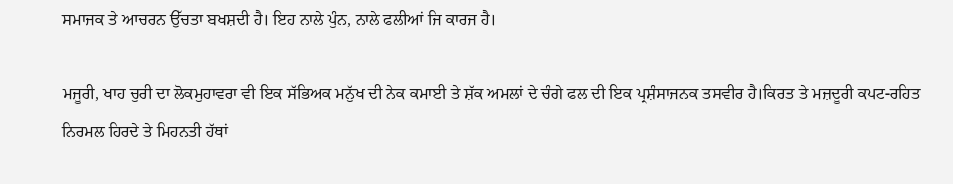ਸਮਾਜਕ ਤੇ ਆਚਰਨ ਉੱਚਤਾ ਬਖਸ਼ਦੀ ਹੈ। ਇਹ ਨਾਲੇ ਪੁੰਨ, ਨਾਲੇ ਫਲੀਆਂ ਜਿ ਕਾਰਜ ਹੈ।

ਮਜੂਰੀ, ਖਾਹ ਚੁਰੀ ਦਾ ਲੋਕਮੁਹਾਵਰਾ ਵੀ ਇਕ ਸੱਭਿਅਕ ਮਨੁੱਖ ਦੀ ਨੇਕ ਕਮਾਈ ਤੇ ਸ਼ੱਕ ਅਮਲਾਂ ਦੇ ਚੰਗੇ ਫਲ ਦੀ ਇਕ ਪ੍ਰਸ਼ੰਸਾਜਨਕ ਤਸਵੀਰ ਹੈ।ਕਿਰਤ ਤੇ ਮਜ਼ਦੂਰੀ ਕਪਟ-ਰਹਿਤ ਨਿਰਮਲ ਹਿਰਦੇ ਤੇ ਮਿਹਨਤੀ ਹੱਥਾਂ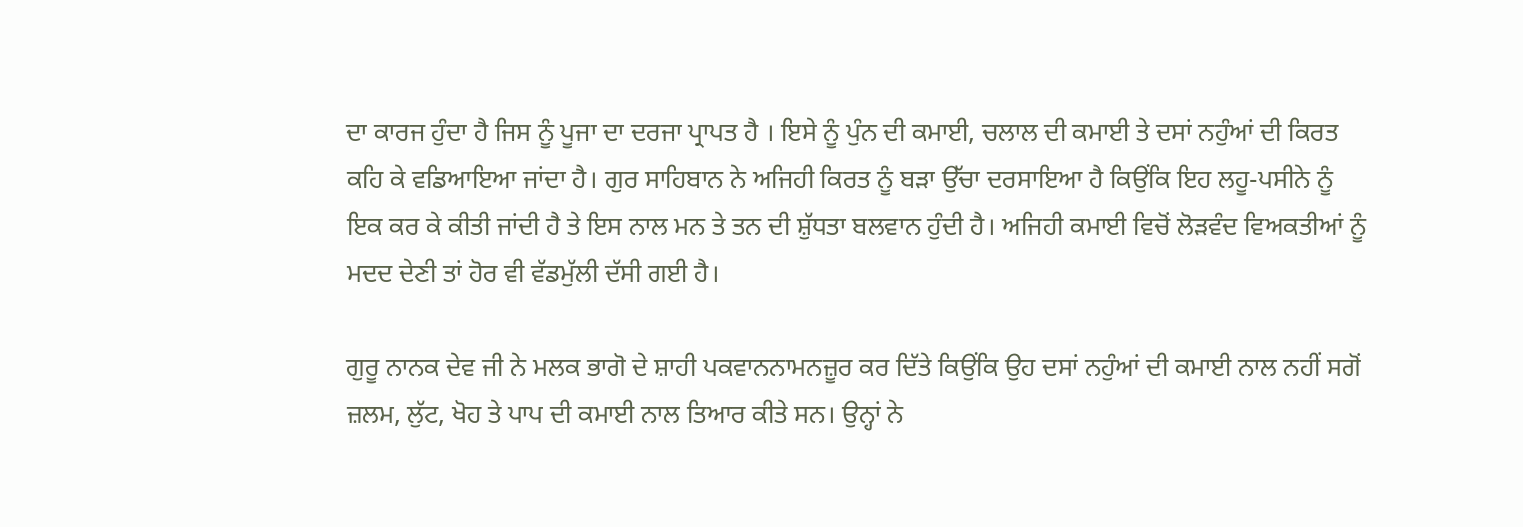ਦਾ ਕਾਰਜ ਹੁੰਦਾ ਹੈ ਜਿਸ ਨੂੰ ਪੂਜਾ ਦਾ ਦਰਜਾ ਪ੍ਰਾਪਤ ਹੈ । ਇਸੇ ਨੂੰ ਪੁੰਨ ਦੀ ਕਮਾਈ, ਚਲਾਲ ਦੀ ਕਮਾਈ ਤੇ ਦਸਾਂ ਨਹੁੰਆਂ ਦੀ ਕਿਰਤ ਕਹਿ ਕੇ ਵਡਿਆਇਆ ਜਾਂਦਾ ਹੈ। ਗੁਰ ਸਾਹਿਬਾਨ ਨੇ ਅਜਿਹੀ ਕਿਰਤ ਨੂੰ ਬੜਾ ਉੱਚਾ ਦਰਸਾਇਆ ਹੈ ਕਿਉਂਕਿ ਇਹ ਲਹੂ-ਪਸੀਨੇ ਨੂੰ ਇਕ ਕਰ ਕੇ ਕੀਤੀ ਜਾਂਦੀ ਹੈ ਤੇ ਇਸ ਨਾਲ ਮਨ ਤੇ ਤਨ ਦੀ ਸ਼ੁੱਧਤਾ ਬਲਵਾਨ ਹੁੰਦੀ ਹੈ। ਅਜਿਹੀ ਕਮਾਈ ਵਿਚੋਂ ਲੋੜਵੰਦ ਵਿਅਕਤੀਆਂ ਨੂੰ ਮਦਦ ਦੇਣੀ ਤਾਂ ਹੋਰ ਵੀ ਵੱਡਮੁੱਲੀ ਦੱਸੀ ਗਈ ਹੈ।

ਗੁਰੂ ਨਾਨਕ ਦੇਵ ਜੀ ਨੇ ਮਲਕ ਭਾਗੋ ਦੇ ਸ਼ਾਹੀ ਪਕਵਾਨਨਾਮਨਜ਼ੂਰ ਕਰ ਦਿੱਤੇ ਕਿਉਂਕਿ ਉਹ ਦਸਾਂ ਨਹੁੰਆਂ ਦੀ ਕਮਾਈ ਨਾਲ ਨਹੀਂ ਸਗੋਂ ਜ਼ਲਮ, ਲੁੱਟ, ਖੋਹ ਤੇ ਪਾਪ ਦੀ ਕਮਾਈ ਨਾਲ ਤਿਆਰ ਕੀਤੇ ਸਨ। ਉਨ੍ਹਾਂ ਨੇ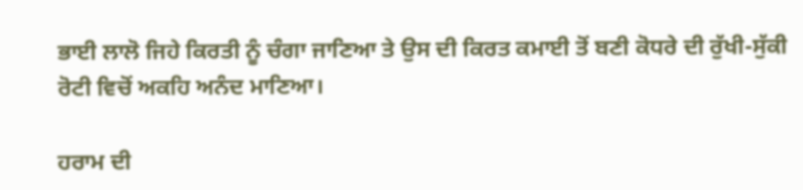ਭਾਈ ਲਾਲੋ ਜਿਹੇ ਕਿਰਤੀ ਨੂੰ ਚੰਗਾ ਜਾਣਿਆ ਤੇ ਉਸ ਦੀ ਕਿਰਤ ਕਮਾਈ ਤੋਂ ਬਣੀ ਕੋਧਰੇ ਦੀ ਰੁੱਖੀ-ਸੁੱਕੀ ਰੋਟੀ ਵਿਚੋਂ ਅਕਹਿ ਅਨੰਦ ਮਾਣਿਆ।

ਹਰਾਮ ਦੀ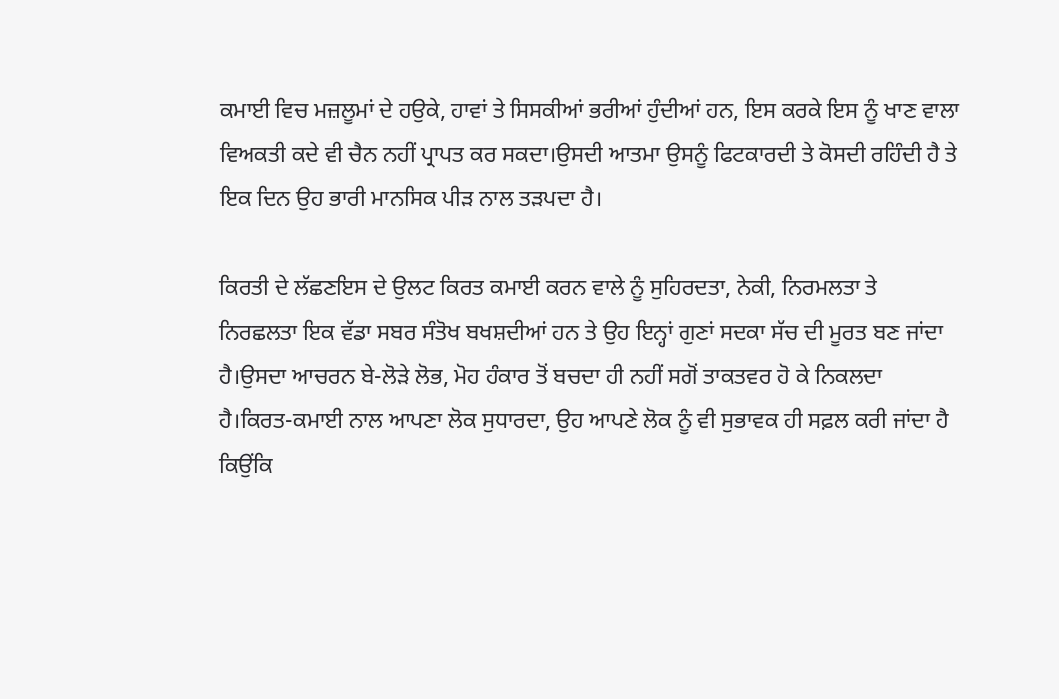ਕਮਾਈ ਵਿਚ ਮਜ਼ਲੂਮਾਂ ਦੇ ਹਉਕੇ, ਹਾਵਾਂ ਤੇ ਸਿਸਕੀਆਂ ਭਰੀਆਂ ਹੁੰਦੀਆਂ ਹਨ, ਇਸ ਕਰਕੇ ਇਸ ਨੂੰ ਖਾਣ ਵਾਲਾ ਵਿਅਕਤੀ ਕਦੇ ਵੀ ਚੈਨ ਨਹੀਂ ਪ੍ਰਾਪਤ ਕਰ ਸਕਦਾ।ਉਸਦੀ ਆਤਮਾ ਉਸਨੂੰ ਫਿਟਕਾਰਦੀ ਤੇ ਕੋਸਦੀ ਰਹਿੰਦੀ ਹੈ ਤੇ ਇਕ ਦਿਨ ਉਹ ਭਾਰੀ ਮਾਨਸਿਕ ਪੀੜ ਨਾਲ ਤੜਪਦਾ ਹੈ।

ਕਿਰਤੀ ਦੇ ਲੱਛਣਇਸ ਦੇ ਉਲਟ ਕਿਰਤ ਕਮਾਈ ਕਰਨ ਵਾਲੇ ਨੂੰ ਸੁਹਿਰਦਤਾ, ਨੇਕੀ, ਨਿਰਮਲਤਾ ਤੇ ਨਿਰਛਲਤਾ ਇਕ ਵੱਡਾ ਸਬਰ ਸੰਤੋਖ ਬਖਸ਼ਦੀਆਂ ਹਨ ਤੇ ਉਹ ਇਨ੍ਹਾਂ ਗੁਣਾਂ ਸਦਕਾ ਸੱਚ ਦੀ ਮੂਰਤ ਬਣ ਜਾਂਦਾ ਹੈ।ਉਸਦਾ ਆਚਰਨ ਬੇ-ਲੋੜੇ ਲੋਭ, ਮੋਹ ਹੰਕਾਰ ਤੋਂ ਬਚਦਾ ਹੀ ਨਹੀਂ ਸਗੋਂ ਤਾਕਤਵਰ ਹੋ ਕੇ ਨਿਕਲਦਾ ਹੈ।ਕਿਰਤ-ਕਮਾਈ ਨਾਲ ਆਪਣਾ ਲੋਕ ਸੁਧਾਰਦਾ, ਉਹ ਆਪਣੇ ਲੋਕ ਨੂੰ ਵੀ ਸੁਭਾਵਕ ਹੀ ਸਫ਼ਲ ਕਰੀ ਜਾਂਦਾ ਹੈ ਕਿਉਂਕਿ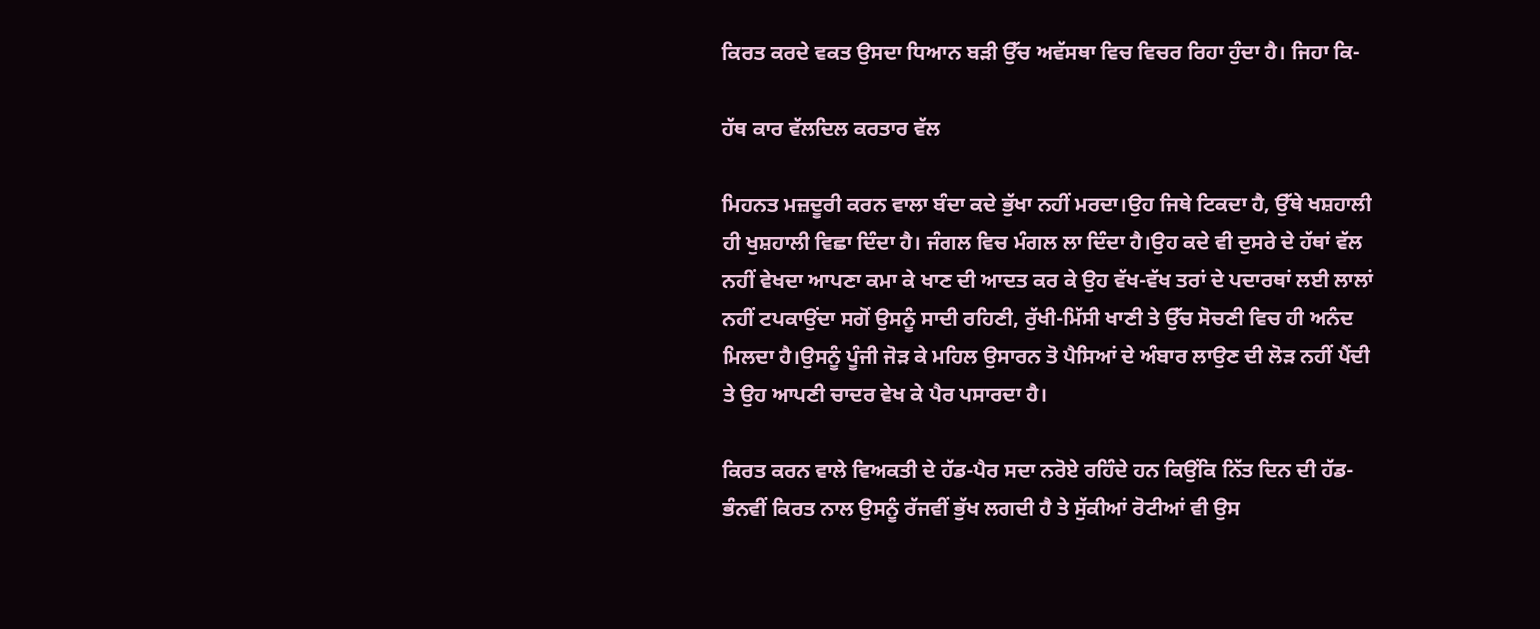ਕਿਰਤ ਕਰਦੇ ਵਕਤ ਉਸਦਾ ਧਿਆਨ ਬੜੀ ਉੱਚ ਅਵੱਸਥਾ ਵਿਚ ਵਿਚਰ ਰਿਹਾ ਹੁੰਦਾ ਹੈ। ਜਿਹਾ ਕਿ-

ਹੱਥ ਕਾਰ ਵੱਲਦਿਲ ਕਰਤਾਰ ਵੱਲ

ਮਿਹਨਤ ਮਜ਼ਦੂਰੀ ਕਰਨ ਵਾਲਾ ਬੰਦਾ ਕਦੇ ਭੁੱਖਾ ਨਹੀਂ ਮਰਦਾ।ਉਹ ਜਿਥੇ ਟਿਕਦਾ ਹੈ, ਉੱਥੇ ਖਸ਼ਹਾਲੀ ਹੀ ਖੁਸ਼ਹਾਲੀ ਵਿਛਾ ਦਿੰਦਾ ਹੈ। ਜੰਗਲ ਵਿਚ ਮੰਗਲ ਲਾ ਦਿੰਦਾ ਹੈ।ਉਹ ਕਦੇ ਵੀ ਦੁਸਰੇ ਦੇ ਹੱਥਾਂ ਵੱਲ ਨਹੀਂ ਵੇਖਦਾ ਆਪਣਾ ਕਮਾ ਕੇ ਖਾਣ ਦੀ ਆਦਤ ਕਰ ਕੇ ਉਹ ਵੱਖ-ਵੱਖ ਤਰਾਂ ਦੇ ਪਦਾਰਥਾਂ ਲਈ ਲਾਲਾਂ ਨਹੀਂ ਟਪਕਾਉਂਦਾ ਸਗੋਂ ਉਸਨੂੰ ਸਾਦੀ ਰਹਿਣੀ, ਰੁੱਖੀ-ਮਿੱਸੀ ਖਾਣੀ ਤੇ ਉੱਚ ਸੋਚਣੀ ਵਿਚ ਹੀ ਅਨੰਦ ਮਿਲਦਾ ਹੈ।ਉਸਨੂੰ ਪੂੰਜੀ ਜੋੜ ਕੇ ਮਹਿਲ ਉਸਾਰਨ ਤੋ ਪੈਸਿਆਂ ਦੇ ਅੰਬਾਰ ਲਾਉਣ ਦੀ ਲੋੜ ਨਹੀਂ ਪੈਂਦੀ ਤੇ ਉਹ ਆਪਣੀ ਚਾਦਰ ਵੇਖ ਕੇ ਪੈਰ ਪਸਾਰਦਾ ਹੈ।

ਕਿਰਤ ਕਰਨ ਵਾਲੇ ਵਿਅਕਤੀ ਦੇ ਹੱਡ-ਪੈਰ ਸਦਾ ਨਰੋਏ ਰਹਿੰਦੇ ਹਨ ਕਿਉਂਕਿ ਨਿੱਤ ਦਿਨ ਦੀ ਹੱਡ-ਭੰਨਵੀਂ ਕਿਰਤ ਨਾਲ ਉਸਨੂੰ ਰੱਜਵੀਂ ਭੁੱਖ ਲਗਦੀ ਹੈ ਤੇ ਸੁੱਕੀਆਂ ਰੋਟੀਆਂ ਵੀ ਉਸ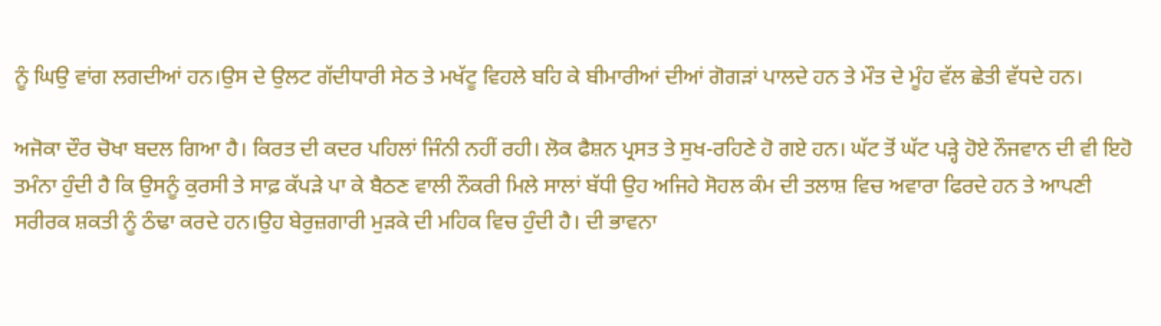ਨੂੰ ਘਿਉ ਵਾਂਗ ਲਗਦੀਆਂ ਹਨ।ਉਸ ਦੇ ਉਲਟ ਗੱਦੀਧਾਰੀ ਸੇਠ ਤੇ ਮਖੱਟੂ ਵਿਹਲੇ ਬਹਿ ਕੇ ਬੀਮਾਰੀਆਂ ਦੀਆਂ ਗੋਗੜਾਂ ਪਾਲਦੇ ਹਨ ਤੇ ਮੌਤ ਦੇ ਮੂੰਹ ਵੱਲ ਛੇਤੀ ਵੱਧਦੇ ਹਨ।

ਅਜੋਕਾ ਦੌਰ ਚੋਖਾ ਬਦਲ ਗਿਆ ਹੈ। ਕਿਰਤ ਦੀ ਕਦਰ ਪਹਿਲਾਂ ਜਿੰਨੀ ਨਹੀਂ ਰਹੀ। ਲੋਕ ਫੈਸ਼ਨ ਪ੍ਰਸਤ ਤੇ ਸੁਖ-ਰਹਿਣੇ ਹੋ ਗਏ ਹਨ। ਘੱਟ ਤੋਂ ਘੱਟ ਪੜ੍ਹੇ ਹੋਏ ਨੌਜਵਾਨ ਦੀ ਵੀ ਇਹੋ ਤਮੰਨਾ ਹੁੰਦੀ ਹੈ ਕਿ ਉਸਨੂੰ ਕੁਰਸੀ ਤੇ ਸਾਫ਼ ਕੱਪੜੇ ਪਾ ਕੇ ਬੈਠਣ ਵਾਲੀ ਨੌਕਰੀ ਮਿਲੇ ਸਾਲਾਂ ਬੱਧੀ ਉਹ ਅਜਿਹੇ ਸੋਹਲ ਕੰਮ ਦੀ ਤਲਾਸ਼ ਵਿਚ ਅਵਾਰਾ ਫਿਰਦੇ ਹਨ ਤੇ ਆਪਣੀ ਸਰੀਰਕ ਸ਼ਕਤੀ ਨੂੰ ਠੰਢਾ ਕਰਦੇ ਹਨ।ਉਹ ਬੇਰੁਜ਼ਗਾਰੀ ਮੁੜਕੇ ਦੀ ਮਹਿਕ ਵਿਚ ਹੁੰਦੀ ਹੈ। ਦੀ ਭਾਵਨਾ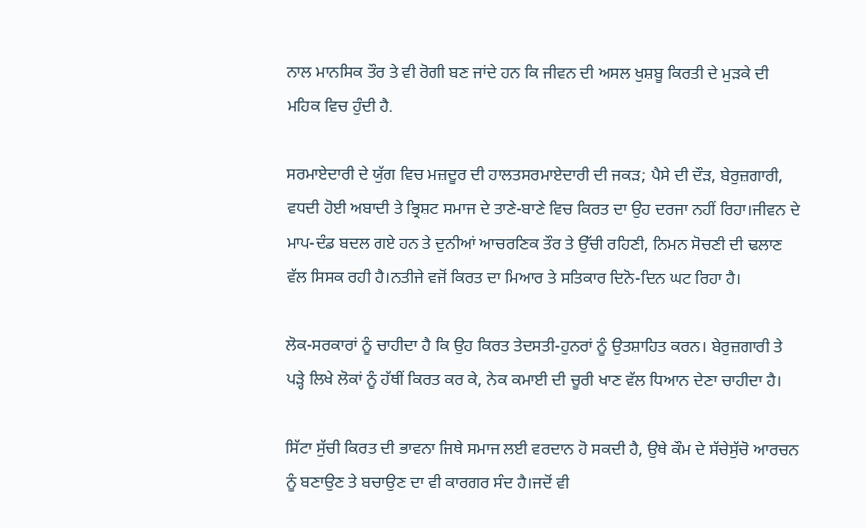ਨਾਲ ਮਾਨਸਿਕ ਤੌਰ ਤੇ ਵੀ ਰੋਗੀ ਬਣ ਜਾਂਦੇ ਹਨ ਕਿ ਜੀਵਨ ਦੀ ਅਸਲ ਖੁਸ਼ਬੂ ਕਿਰਤੀ ਦੇ ਮੁੜਕੇ ਦੀ ਮਹਿਕ ਵਿਚ ਹੁੰਦੀ ਹੈ.

ਸਰਮਾਏਦਾਰੀ ਦੇ ਯੁੱਗ ਵਿਚ ਮਜ਼ਦੂਰ ਦੀ ਹਾਲਤਸਰਮਾਏਦਾਰੀ ਦੀ ਜਕੜ; ਪੈਸੇ ਦੀ ਦੌੜ, ਬੇਰੁਜ਼ਗਾਰੀ, ਵਧਦੀ ਹੋਈ ਅਬਾਦੀ ਤੇ ਭ੍ਰਿਸ਼ਟ ਸਮਾਜ ਦੇ ਤਾਣੇ-ਬਾਣੇ ਵਿਚ ਕਿਰਤ ਦਾ ਉਹ ਦਰਜਾ ਨਹੀਂ ਰਿਹਾ।ਜੀਵਨ ਦੇ ਮਾਪ-ਦੰਡ ਬਦਲ ਗਏ ਹਨ ਤੇ ਦੁਨੀਆਂ ਆਚਰਣਿਕ ਤੌਰ ਤੇ ਉੱਚੀ ਰਹਿਣੀ, ਨਿਮਨ ਸੋਚਣੀ ਦੀ ਢਲਾਣ ਵੱਲ ਸਿਸਕ ਰਹੀ ਹੈ।ਨਤੀਜੇ ਵਜੋਂ ਕਿਰਤ ਦਾ ਮਿਆਰ ਤੇ ਸਤਿਕਾਰ ਦਿਨੋ-ਦਿਨ ਘਟ ਰਿਹਾ ਹੈ।

ਲੋਕ-ਸਰਕਾਰਾਂ ਨੂੰ ਚਾਹੀਦਾ ਹੈ ਕਿ ਉਹ ਕਿਰਤ ਤੇਦਸਤੀ-ਹੁਨਰਾਂ ਨੂੰ ਉਤਸ਼ਾਹਿਤ ਕਰਨ। ਬੇਰੁਜ਼ਗਾਰੀ ਤੇ ਪੜ੍ਹੇ ਲਿਖੇ ਲੋਕਾਂ ਨੂੰ ਹੱਥੀਂ ਕਿਰਤ ਕਰ ਕੇ, ਨੇਕ ਕਮਾਈ ਦੀ ਚੂਰੀ ਖਾਣ ਵੱਲ ਧਿਆਨ ਦੇਣਾ ਚਾਹੀਦਾ ਹੈ।

ਸਿੱਟਾ ਸੁੱਚੀ ਕਿਰਤ ਦੀ ਭਾਵਨਾ ਜਿਥੇ ਸਮਾਜ ਲਈ ਵਰਦਾਨ ਹੋ ਸਕਦੀ ਹੈ, ਉਥੇ ਕੌਮ ਦੇ ਸੱਚੇਸੁੱਚੋ ਆਰਚਨ ਨੂੰ ਬਣਾਉਣ ਤੇ ਬਚਾਉਣ ਦਾ ਵੀ ਕਾਰਗਰ ਸੰਦ ਹੈ।ਜਦੋਂ ਵੀ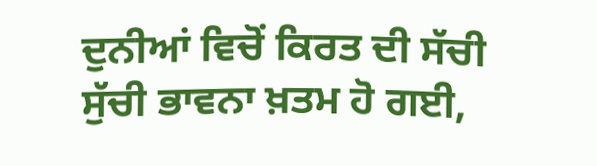ਦੁਨੀਆਂ ਵਿਚੋਂ ਕਿਰਤ ਦੀ ਸੱਚੀ ਸੁੱਚੀ ਭਾਵਨਾ ਖ਼ਤਮ ਹੋ ਗਈ,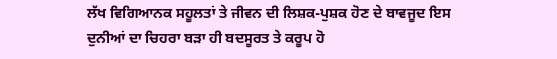ਲੱਖ ਵਿਗਿਆਨਕ ਸਹੂਲਤਾਂ ਤੇ ਜੀਵਨ ਦੀ ਲਿਸ਼ਕ-ਪੁਸ਼ਕ ਹੋਣ ਦੇ ਬਾਵਜੂਦ ਇਸ ਦੁਨੀਆਂ ਦਾ ਚਿਹਰਾ ਬੜਾ ਹੀ ਬਦਸੂਰਤ ਤੇ ਕਰੂਪ ਹੋ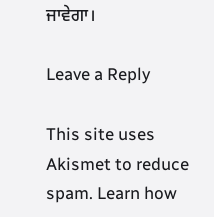ਜਾਵੇਗਾ।

Leave a Reply

This site uses Akismet to reduce spam. Learn how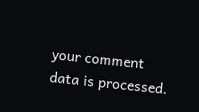your comment data is processed.